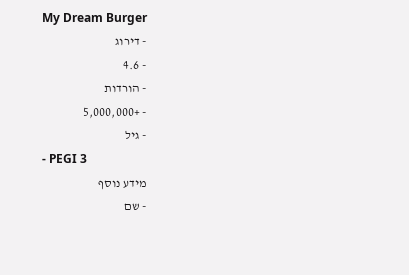My Dream Burger
- דירוג
- 4.6
- הורדות
- +5,000,000
- גיל
- PEGI 3
מידע נוסף
- שם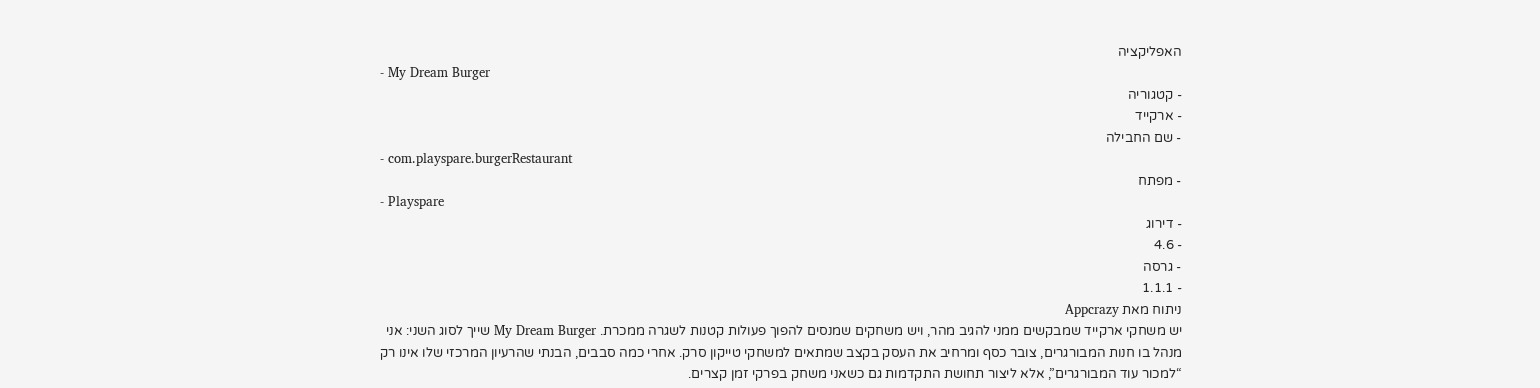האפליקציה
- My Dream Burger
- קטגוריה
- ארקייד
- שם החבילה
- com.playspare.burgerRestaurant
- מפתח
- Playspare
- דירוג
- 4.6
- גרסה
- 1.1.1
ניתוח מאת Appcrazy
יש משחקי ארקייד שמבקשים ממני להגיב מהר, ויש משחקים שמנסים להפוך פעולות קטנות לשגרה ממכרת. My Dream Burger שייך לסוג השני: אני מנהל בו חנות המבורגרים, צובר כסף ומרחיב את העסק בקצב שמתאים למשחקי טייקון סרק. אחרי כמה סבבים, הבנתי שהרעיון המרכזי שלו אינו רק “למכור עוד המבורגרים”, אלא ליצור תחושת התקדמות גם כשאני משחק בפרקי זמן קצרים.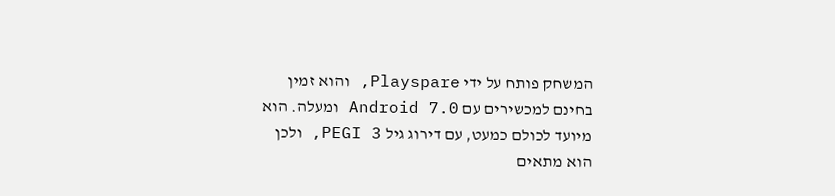המשחק פותח על ידי Playspare, והוא זמין בחינם למכשירים עם Android 7.0 ומעלה. הוא מיועד לכולם כמעט, עם דירוג גיל PEGI 3, ולכן הוא מתאים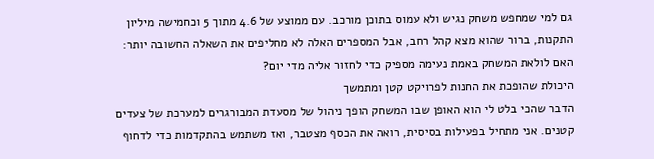גם למי שמחפש משחק נגיש ולא עמוס בתוכן מורכב. עם ממוצע של 4.6 מתוך 5 וכחמישה מיליון התקנות, ברור שהוא מצא קהל רחב, אבל המספרים האלה לא מחליפים את השאלה החשובה יותר: האם לולאת המשחק באמת נעימה מספיק כדי לחזור אליה מדי יום?
היכולת שהופכת את החנות לפרויקט קטן ומתמשך
הדבר שהכי בלט לי הוא האופן שבו המשחק הופך ניהול של מסעדת המבורגרים למערכת של צעדים קטנים. אני מתחיל בפעילות בסיסית, רואה את הכסף מצטבר, ואז משתמש בהתקדמות כדי לדחוף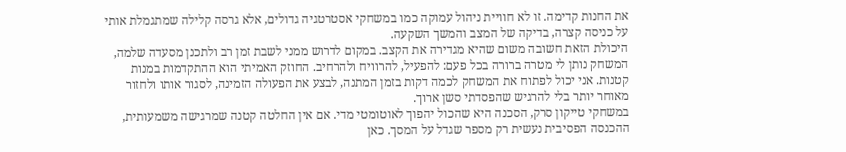את החנות קדימה. זו לא חוויית ניהול עמוקה כמו במשחקי אסטרטגיה גדולים, אלא גרסה קלילה שמתגמלת אותי על כניסה קצרה, בדיקה של המצב והמשך השקעה.
היכולת הזאת חשובה משום שהיא מגדירה את הקצב. במקום לדרוש ממני לשבת זמן רב ולתכנן מסעדה שלמה, המשחק נותן לי מטרה ברורה בכל פעם: להפעיל, להרוויח ולהרחיב. החוזק האמיתי הוא ההתקדמות במנות קטנות. אני יכול לפתוח את המשחק לכמה דקות בזמן המתנה, לבצע את הפעולה הזמינה, לסגור אותו ולחזור מאוחר יותר בלי להרגיש שהפסדתי סשן ארוך.
במשחקי טייקון סרק, הסכנה היא שהכול יהפוך לאוטומטי מדי. אם אין החלטה קטנה שמרגישה משמעותית, ההכנסה הפסיבית נעשית רק מספר שגדל על המסך. כאן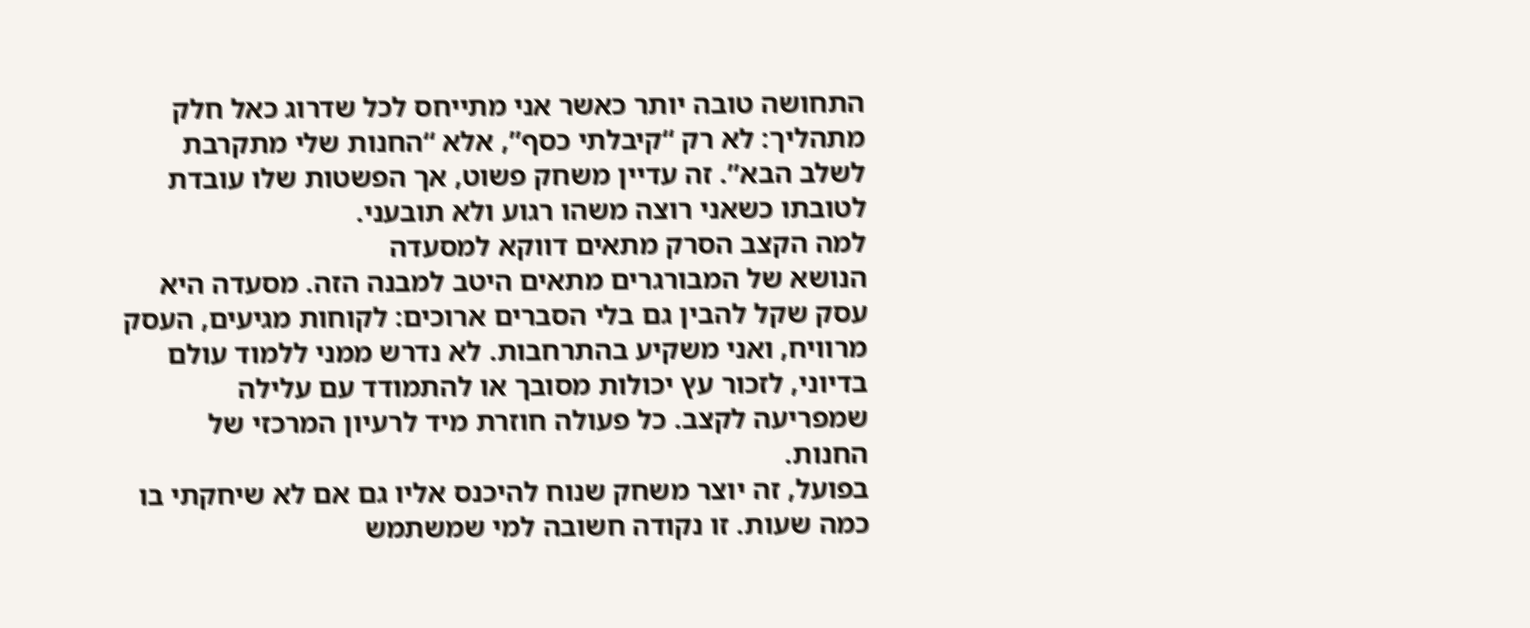התחושה טובה יותר כאשר אני מתייחס לכל שדרוג כאל חלק מתהליך: לא רק “קיבלתי כסף”, אלא “החנות שלי מתקרבת לשלב הבא”. זה עדיין משחק פשוט, אך הפשטות שלו עובדת לטובתו כשאני רוצה משהו רגוע ולא תובעני.
למה הקצב הסרק מתאים דווקא למסעדה
הנושא של המבורגרים מתאים היטב למבנה הזה. מסעדה היא עסק שקל להבין גם בלי הסברים ארוכים: לקוחות מגיעים, העסק מרוויח, ואני משקיע בהתרחבות. לא נדרש ממני ללמוד עולם בדיוני, לזכור עץ יכולות מסובך או להתמודד עם עלילה שמפריעה לקצב. כל פעולה חוזרת מיד לרעיון המרכזי של החנות.
בפועל, זה יוצר משחק שנוח להיכנס אליו גם אם לא שיחקתי בו כמה שעות. זו נקודה חשובה למי שמשתמש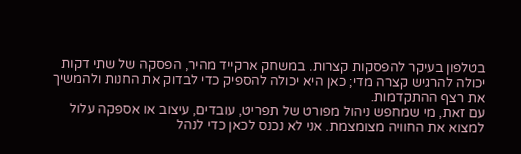בטלפון בעיקר להפסקות קצרות. במשחק ארקייד מהיר, הפסקה של שתי דקות יכולה להרגיש קצרה מדי; כאן היא יכולה להספיק כדי לבדוק את החנות ולהמשיך את רצף ההתקדמות.
עם זאת, מי שמחפש ניהול מפורט של תפריט, עובדים, עיצוב או אספקה עלול למצוא את החוויה מצומצמת. אני לא נכנס לכאן כדי לנהל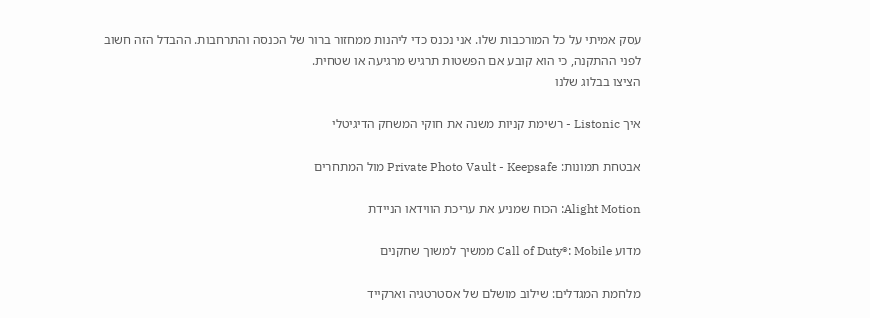עסק אמיתי על כל המורכבות שלו. אני נכנס כדי ליהנות ממחזור ברור של הכנסה והתרחבות. ההבדל הזה חשוב לפני ההתקנה, כי הוא קובע אם הפשטות תרגיש מרגיעה או שטחית.
הציצו בבלוג שלנו

איך Listonic - רשימת קניות משנה את חוקי המשחק הדיגיטלי

אבטחת תמונות: Private Photo Vault - Keepsafe מול המתחרים

Alight Motion: הכוח שמניע את עריכת הווידאו הניידת

מדוע Call of Duty®: Mobile ממשיך למשוך שחקנים

מלחמת המגדלים: שילוב מושלם של אסטרטגיה וארקייד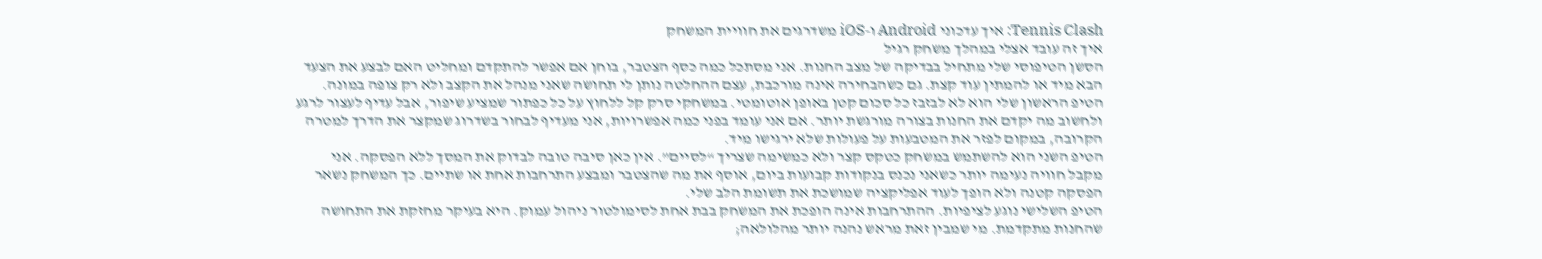Tennis Clash: איך עדכוני Android ו-iOS משדרגים את חוויית המשחק
איך זה עובד אצלי במהלך משחק רגיל
הסשן הטיפוסי שלי מתחיל בבדיקה של מצב החנות. אני מסתכל כמה כסף הצטבר, בוחן אם אפשר להתקדם ומחליט האם לבצע את הצעד הבא מיד או להמתין עוד קצת. גם כשהבחירה אינה מורכבת, עצם ההחלטה נותן לי תחושה שאני מנהל את הקצב ולא רק צופה במונה.
הטיפ הראשון שלי הוא לא לבזבז כל סכום קטן באופן אוטומטי. במשחקי סרק קל ללחוץ על כל כפתור שמציע שיפור, אבל עדיף לעצור לרגע ולחשוב מה יקדם את החנות בצורה מורגשת יותר. אם אני עומד בפני כמה אפשרויות, אני מעדיף לבחור בשדרוג שמקצר את הדרך למטרה הקרובה, במקום לפזר את המטבעות על פעולות שלא ירגישו מיד.
הטיפ השני הוא להשתמש במשחק כטקס קצר ולא כמשימה שצריך “לסיים”. אין כאן סיבה טובה לבדוק את המסך ללא הפסקה. אני מקבל חוויה נעימה יותר כשאני נכנס בנקודות קבועות ביום, אוסף את מה שהצטבר ומבצע התרחבות אחת או שתיים. כך המשחק נשאר הפסקה קטנה ולא הופך לעוד אפליקציה שמושכת את תשומת הלב שלי.
הטיפ השלישי נוגע לציפיות. ההתרחבות אינה הופכת את המשחק בבת אחת לסימולטור ניהול עמוק. היא בעיקר מחזקת את התחושה שהחנות מתקדמת. מי שמבין זאת מראש נהנה יותר מהלולאה;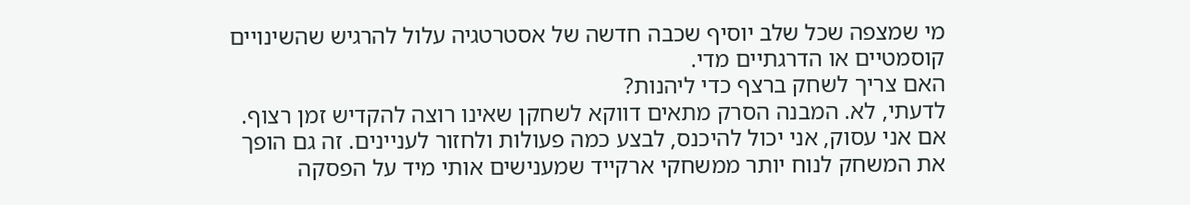מי שמצפה שכל שלב יוסיף שכבה חדשה של אסטרטגיה עלול להרגיש שהשינויים קוסמטיים או הדרגתיים מדי.
האם צריך לשחק ברצף כדי ליהנות?
לדעתי, לא. המבנה הסרק מתאים דווקא לשחקן שאינו רוצה להקדיש זמן רצוף. אם אני עסוק, אני יכול להיכנס, לבצע כמה פעולות ולחזור לעניינים. זה גם הופך את המשחק לנוח יותר ממשחקי ארקייד שמענישים אותי מיד על הפסקה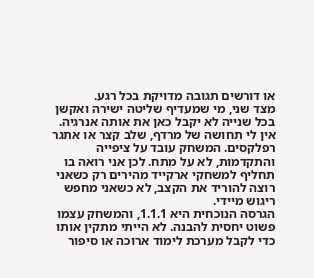או דורשים תגובה מדויקת בכל רגע.
מצד שני, מי שמעדיף שליטה ישירה ואקשן בכל שנייה לא יקבל כאן את אותה אנרגיה. אין לי תחושה של מרדף, שלב קצר או אתגר רפלקסים. המשחק עובד על ציפייה והתקדמות, לא על מתח. לכן אני רואה בו תחליף למשחקי ארקייד מהירים רק כשאני רוצה להוריד את הקצב, לא כשאני מחפש ריגוש מיידי.
הגרסה הנוכחית היא 1.1.1, והמשחק עצמו פשוט יחסית להבנה. לא הייתי מתקין אותו כדי לקבל מערכת לימוד ארוכה או סיפור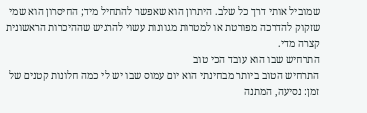שמוביל אותי דרך כל שלב. היתרון הוא שאפשר להתחיל מיד; החיסרון הוא שמי שזקוק להדרכה מפורטת או למטרות מגוונות עשוי להרגיש שההיכרות הראשונית קצרה מדי.
התרחיש שבו הוא עובד הכי טוב
התרחיש הטוב ביותר מבחינתי הוא יום עמוס שבו יש לי כמה חלונות קטנים של זמן: נסיעה, המתנה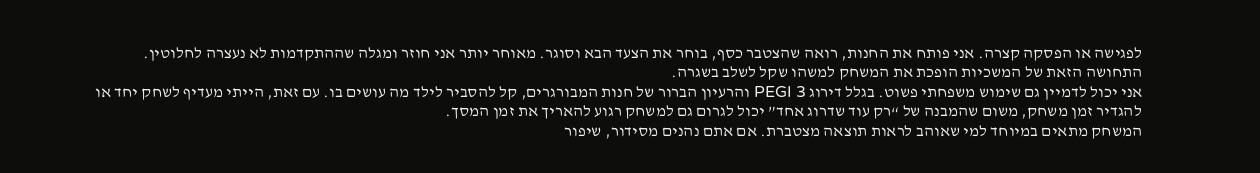לפגישה או הפסקה קצרה. אני פותח את החנות, רואה שהצטבר כסף, בוחר את הצעד הבא וסוגר. מאוחר יותר אני חוזר ומגלה שההתקדמות לא נעצרה לחלוטין. התחושה הזאת של המשכיות הופכת את המשחק למשהו שקל לשלב בשגרה.
אני יכול לדמיין גם שימוש משפחתי פשוט. בגלל דירוג PEGI 3 והרעיון הברור של חנות המבורגרים, קל להסביר לילד מה עושים בו. עם זאת, הייתי מעדיף לשחק יחד או להגדיר זמן משחק, משום שהמבנה של “רק עוד שדרוג אחד” יכול לגרום גם למשחק רגוע להאריך את זמן המסך.
המשחק מתאים במיוחד למי שאוהב לראות תוצאה מצטברת. אם אתם נהנים מסידור, שיפור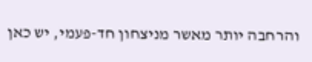והרחבה יותר מאשר מניצחון חד-פעמי, יש כאן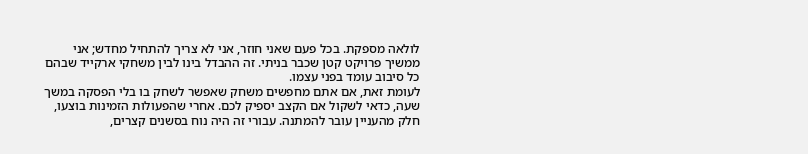לולאה מספקת. בכל פעם שאני חוזר, אני לא צריך להתחיל מחדש; אני ממשיך פרויקט קטן שכבר בניתי. זה ההבדל בינו לבין משחקי ארקייד שבהם כל סיבוב עומד בפני עצמו.
לעומת זאת, אם אתם מחפשים משחק שאפשר לשחק בו בלי הפסקה במשך שעה, כדאי לשקול אם הקצב יספיק לכם. אחרי שהפעולות הזמינות בוצעו, חלק מהעניין עובר להמתנה. עבורי זה היה נוח בסשנים קצרים,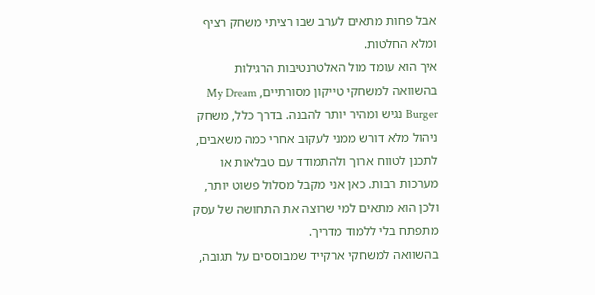אבל פחות מתאים לערב שבו רציתי משחק רציף ומלא החלטות.
איך הוא עומד מול האלטרנטיבות הרגילות
בהשוואה למשחקי טייקון מסורתיים, My Dream Burger נגיש ומהיר יותר להבנה. בדרך כלל, משחק ניהול מלא דורש ממני לעקוב אחרי כמה משאבים, לתכנן לטווח ארוך ולהתמודד עם טבלאות או מערכות רבות. כאן אני מקבל מסלול פשוט יותר, ולכן הוא מתאים למי שרוצה את התחושה של עסק מתפתח בלי ללמוד מדריך.
בהשוואה למשחקי ארקייד שמבוססים על תגובה,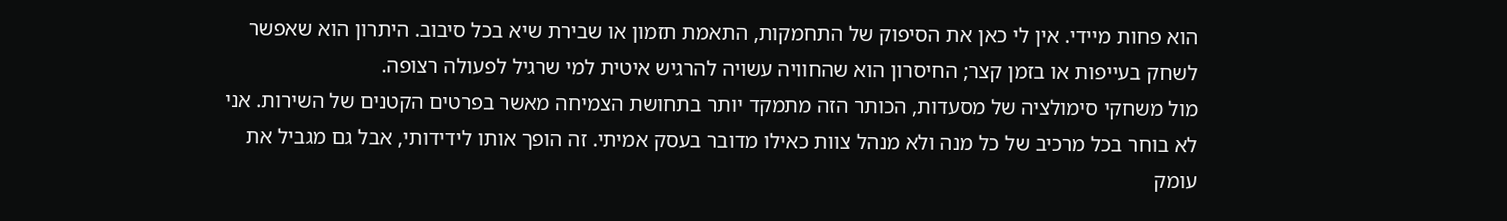הוא פחות מיידי. אין לי כאן את הסיפוק של התחמקות, התאמת תזמון או שבירת שיא בכל סיבוב. היתרון הוא שאפשר לשחק בעייפות או בזמן קצר; החיסרון הוא שהחוויה עשויה להרגיש איטית למי שרגיל לפעולה רצופה.
מול משחקי סימולציה של מסעדות, הכותר הזה מתמקד יותר בתחושת הצמיחה מאשר בפרטים הקטנים של השירות. אני לא בוחר בכל מרכיב של כל מנה ולא מנהל צוות כאילו מדובר בעסק אמיתי. זה הופך אותו לידידותי, אבל גם מגביל את עומק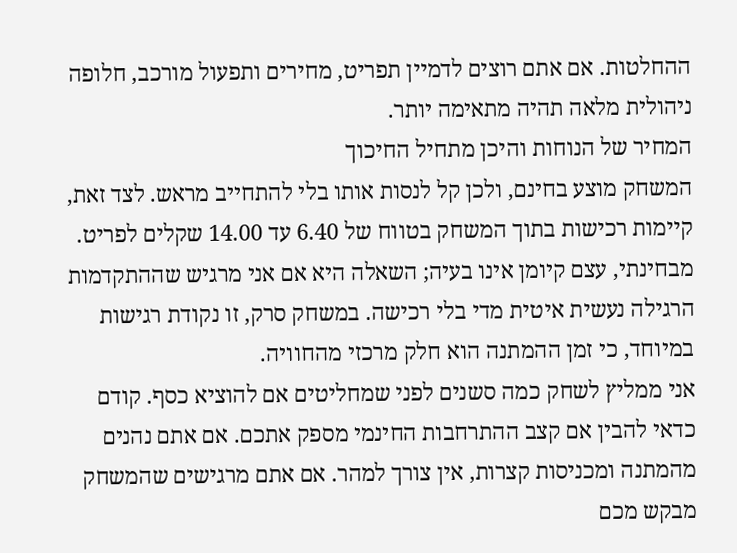ההחלטות. אם אתם רוצים לדמיין תפריט, מחירים ותפעול מורכב, חלופה ניהולית מלאה תהיה מתאימה יותר.
המחיר של הנוחות והיכן מתחיל החיכוך
המשחק מוצע בחינם, ולכן קל לנסות אותו בלי להתחייב מראש. לצד זאת, קיימות רכישות בתוך המשחק בטווח של 6.40 עד 14.00 שקלים לפריט. מבחינתי, עצם קיומן אינו בעיה; השאלה היא אם אני מרגיש שההתקדמות הרגילה נעשית איטית מדי בלי רכישה. במשחק סרק, זו נקודת רגישות במיוחד, כי זמן ההמתנה הוא חלק מרכזי מהחוויה.
אני ממליץ לשחק כמה סשנים לפני שמחליטים אם להוציא כסף. קודם כדאי להבין אם קצב ההתרחבות החינמי מספק אתכם. אם אתם נהנים מהמתנה ומכניסות קצרות, אין צורך למהר. אם אתם מרגישים שהמשחק מבקש מכם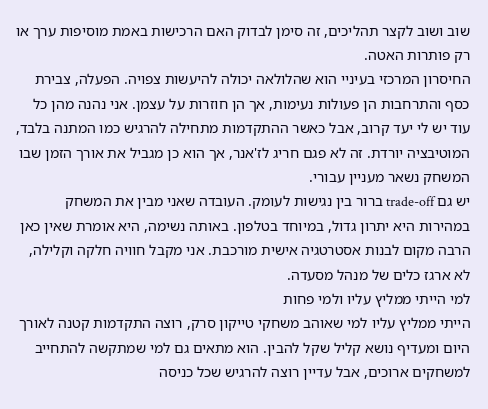שוב ושוב לקצר תהליכים, זה סימן לבדוק האם הרכישות באמת מוסיפות ערך או רק פותרות האטה.
החיסרון המרכזי בעיניי הוא שהלולאה יכולה להיעשות צפויה. הפעלה, צבירת כסף והתרחבות הן פעולות נעימות, אך הן חוזרות על עצמן. אני נהנה מהן כל עוד יש לי יעד קרוב, אבל כאשר ההתקדמות מתחילה להרגיש כמו המתנה בלבד, המוטיבציה יורדת. זה לא פגם חריג לז'אנר, אך הוא כן מגביל את אורך הזמן שבו המשחק נשאר מעניין עבורי.
יש גם trade-off ברור בין נגישות לעומק. העובדה שאני מבין את המשחק במהירות היא יתרון גדול, במיוחד בטלפון. באותה נשימה, היא אומרת שאין כאן הרבה מקום לבנות אסטרטגיה אישית מורכבת. אני מקבל חוויה חלקה וקלילה, לא ארגז כלים של מנהל מסעדה.
למי הייתי ממליץ עליו ולמי פחות
הייתי ממליץ עליו למי שאוהב משחקי טייקון סרק, רוצה התקדמות קטנה לאורך היום ומעדיף נושא קליל שקל להבין. הוא מתאים גם למי שמתקשה להתחייב למשחקים ארוכים, אבל עדיין רוצה להרגיש שכל כניסה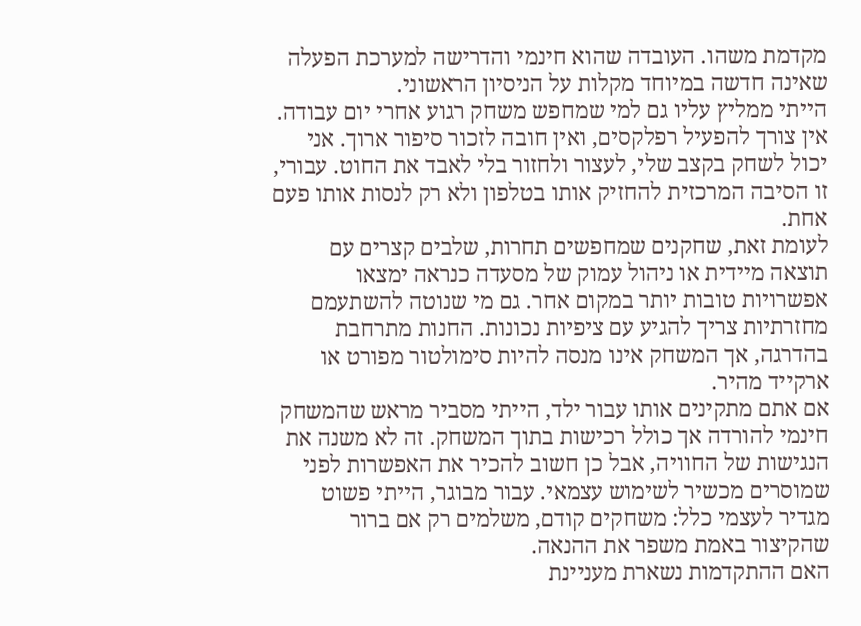מקדמת משהו. העובדה שהוא חינמי והדרישה למערכת הפעלה שאינה חדשה במיוחד מקלות על הניסיון הראשוני.
הייתי ממליץ עליו גם למי שמחפש משחק רגוע אחרי יום עבודה. אין צורך להפעיל רפלקסים, ואין חובה לזכור סיפור ארוך. אני יכול לשחק בקצב שלי, לעצור ולחזור בלי לאבד את החוט. עבורי, זו הסיבה המרכזית להחזיק אותו בטלפון ולא רק לנסות אותו פעם אחת.
לעומת זאת, שחקנים שמחפשים תחרות, שלבים קצרים עם תוצאה מיידית או ניהול עמוק של מסעדה כנראה ימצאו אפשרויות טובות יותר במקום אחר. גם מי שנוטה להשתעמם מחזרתיות צריך להגיע עם ציפיות נכונות. החנות מתרחבת בהדרגה, אך המשחק אינו מנסה להיות סימולטור מפורט או ארקייד מהיר.
אם אתם מתקינים אותו עבור ילד, הייתי מסביר מראש שהמשחק חינמי להורדה אך כולל רכישות בתוך המשחק. זה לא משנה את הנגישות של החוויה, אבל כן חשוב להכיר את האפשרות לפני שמוסרים מכשיר לשימוש עצמאי. עבור מבוגר, הייתי פשוט מגדיר לעצמי כלל: משחקים קודם, משלמים רק אם ברור שהקיצור באמת משפר את ההנאה.
האם ההתקדמות נשארת מעניינת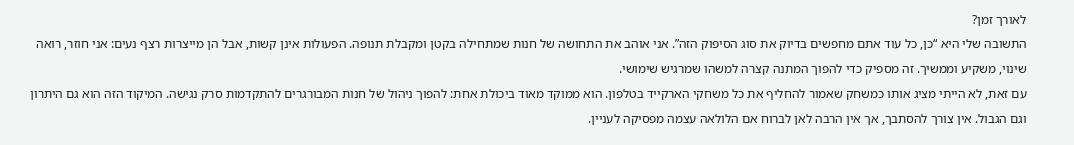לאורך זמן?
התשובה שלי היא “כן, כל עוד אתם מחפשים בדיוק את סוג הסיפוק הזה”. אני אוהב את התחושה של חנות שמתחילה בקטן ומקבלת תנופה. הפעולות אינן קשות, אבל הן מייצרות רצף נעים: אני חוזר, רואה שינוי, משקיע וממשיך. זה מספיק כדי להפוך המתנה קצרה למשהו שמרגיש שימושי.
עם זאת, לא הייתי מציג אותו כמשחק שאמור להחליף את כל משחקי הארקייד בטלפון. הוא ממוקד מאוד ביכולת אחת: להפוך ניהול של חנות המבורגרים להתקדמות סרק נגישה. המיקוד הזה הוא גם היתרון וגם הגבול. אין צורך להסתבך, אך אין הרבה לאן לברוח אם הלולאה עצמה מפסיקה לעניין.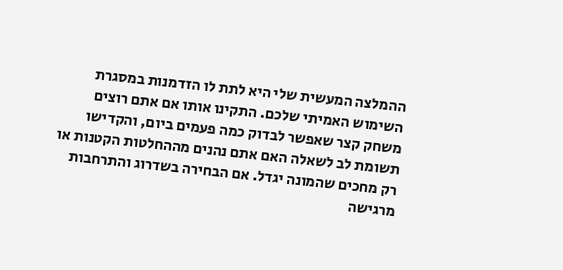ההמלצה המעשית שלי היא לתת לו הזדמנות במסגרת השימוש האמיתי שלכם. התקינו אותו אם אתם רוצים משחק קצר שאפשר לבדוק כמה פעמים ביום, והקדישו תשומת לב לשאלה האם אתם נהנים מההחלטות הקטנות או רק מחכים שהמונה יגדל. אם הבחירה בשדרוג והתרחבות מרגישה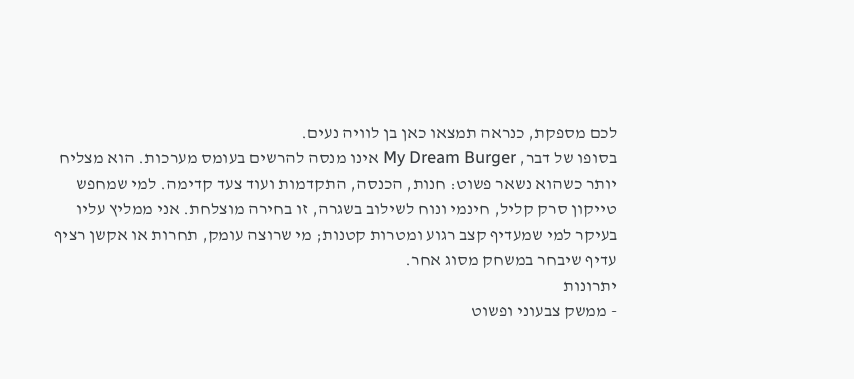לכם מספקת, כנראה תמצאו כאן בן לוויה נעים.
בסופו של דבר, My Dream Burger אינו מנסה להרשים בעומס מערכות. הוא מצליח יותר כשהוא נשאר פשוט: חנות, הכנסה, התקדמות ועוד צעד קדימה. למי שמחפש טייקון סרק קליל, חינמי ונוח לשילוב בשגרה, זו בחירה מוצלחת. אני ממליץ עליו בעיקר למי שמעדיף קצב רגוע ומטרות קטנות; מי שרוצה עומק, תחרות או אקשן רציף עדיף שיבחר במשחק מסוג אחר.
יתרונות
- ממשק צבעוני ופשוט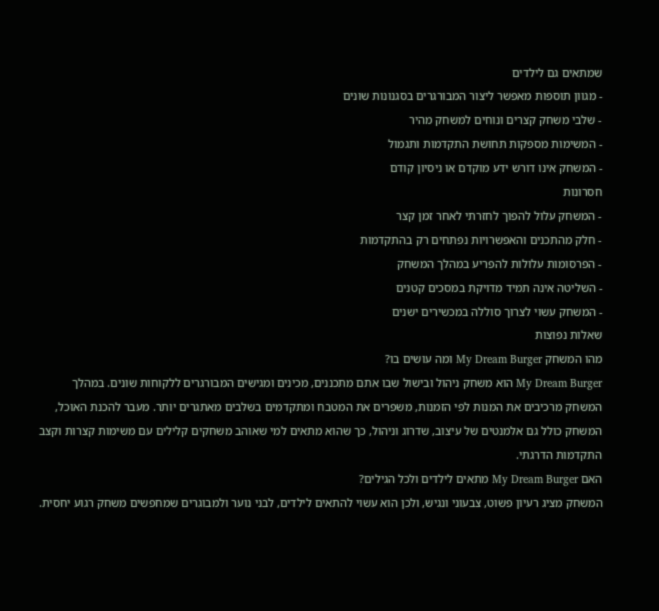שמתאים גם לילדים
- מגוון תוספות מאפשר ליצור המבורגרים בסגנונות שונים
- שלבי משחק קצרים ונוחים למשחק מהיר
- המשימות מספקות תחושת התקדמות ותגמול
- המשחק אינו דורש ידע מוקדם או ניסיון קודם
חסרונות
- המשחק עלול להפוך לחזרתי לאחר זמן קצר
- חלק מהתכנים והאפשרויות נפתחים רק בהתקדמות
- הפרסומות עלולות להפריע במהלך המשחק
- השליטה אינה תמיד מדויקת במסכים קטנים
- המשחק עשוי לצרוך סוללה במכשירים ישנים
שאלות נפוצות
מהו המשחק My Dream Burger ומה עושים בו?
My Dream Burger הוא משחק ניהול ובישול שבו אתם מתכננים, מכינים ומגישים המבורגרים ללקוחות שונים. במהלך המשחק מרכיבים את המנות לפי הזמנות, משפרים את המטבח ומתקדמים בשלבים מאתגרים יותר. מעבר להכנת האוכל, המשחק כולל גם אלמנטים של עיצוב, שדרוג וניהול, כך שהוא מתאים למי שאוהב משחקים קלילים עם משימות קצרות וקצב התקדמות הדרגתי.
האם My Dream Burger מתאים לילדים ולכל הגילים?
המשחק מציג רעיון פשוט, צבעוני ונגיש, ולכן הוא עשוי להתאים לילדים, לבני נוער ולמבוגרים שמחפשים משחק רגוע יחסית.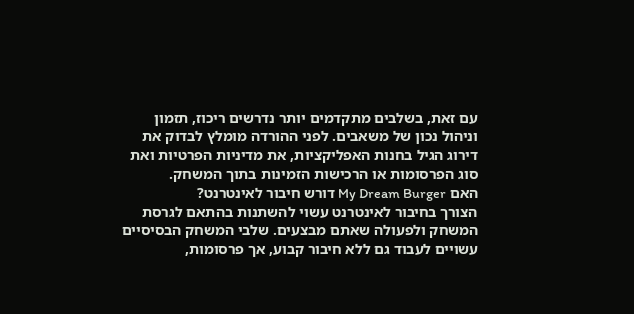עם זאת, בשלבים מתקדמים יותר נדרשים ריכוז, תזמון וניהול נכון של משאבים. לפני ההורדה מומלץ לבדוק את דירוג הגיל בחנות האפליקציות, את מדיניות הפרטיות ואת סוג הפרסומות או הרכישות הזמינות בתוך המשחק.
האם My Dream Burger דורש חיבור לאינטרנט?
הצורך בחיבור לאינטרנט עשוי להשתנות בהתאם לגרסת המשחק ולפעולה שאתם מבצעים. שלבי המשחק הבסיסיים עשויים לעבוד גם ללא חיבור קבוע, אך פרסומות,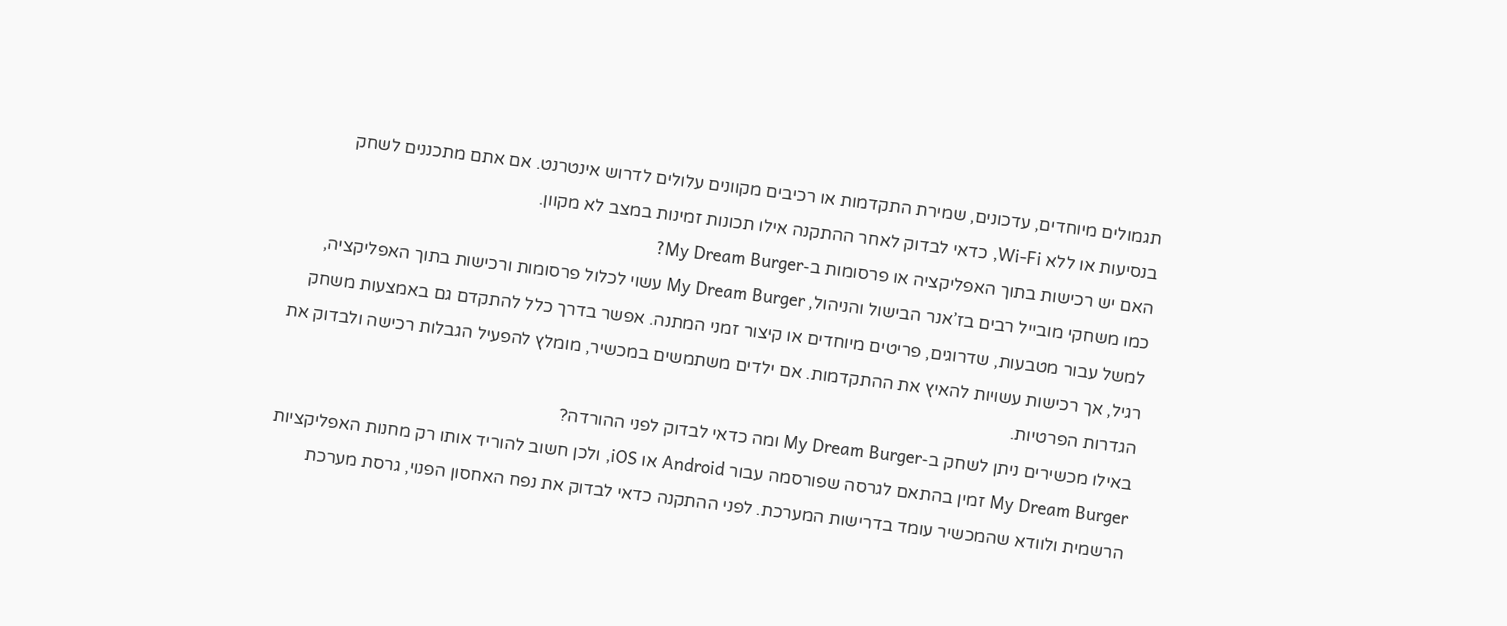תגמולים מיוחדים, עדכונים, שמירת התקדמות או רכיבים מקוונים עלולים לדרוש אינטרנט. אם אתם מתכננים לשחק בנסיעות או ללא Wi‑Fi, כדאי לבדוק לאחר ההתקנה אילו תכונות זמינות במצב לא מקוון.
האם יש רכישות בתוך האפליקציה או פרסומות ב-My Dream Burger?
כמו משחקי מובייל רבים בז’אנר הבישול והניהול, My Dream Burger עשוי לכלול פרסומות ורכישות בתוך האפליקציה, למשל עבור מטבעות, שדרוגים, פריטים מיוחדים או קיצור זמני המתנה. אפשר בדרך כלל להתקדם גם באמצעות משחק רגיל, אך רכישות עשויות להאיץ את ההתקדמות. אם ילדים משתמשים במכשיר, מומלץ להפעיל הגבלות רכישה ולבדוק את הגדרות הפרטיות.
באילו מכשירים ניתן לשחק ב-My Dream Burger ומה כדאי לבדוק לפני ההורדה?
My Dream Burger זמין בהתאם לגרסה שפורסמה עבור Android או iOS, ולכן חשוב להוריד אותו רק מחנות האפליקציות הרשמית ולוודא שהמכשיר עומד בדרישות המערכת. לפני ההתקנה כדאי לבדוק את נפח האחסון הפנוי, גרסת מערכת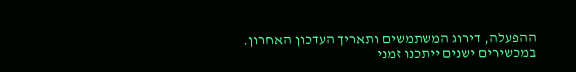ההפעלה, דירוג המשתמשים ותאריך העדכון האחרון. במכשירים ישנים ייתכנו זמני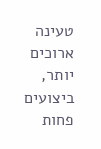טעינה ארוכים יותר, ביצועים פחות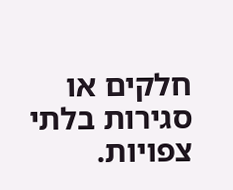חלקים או סגירות בלתי צפויות.